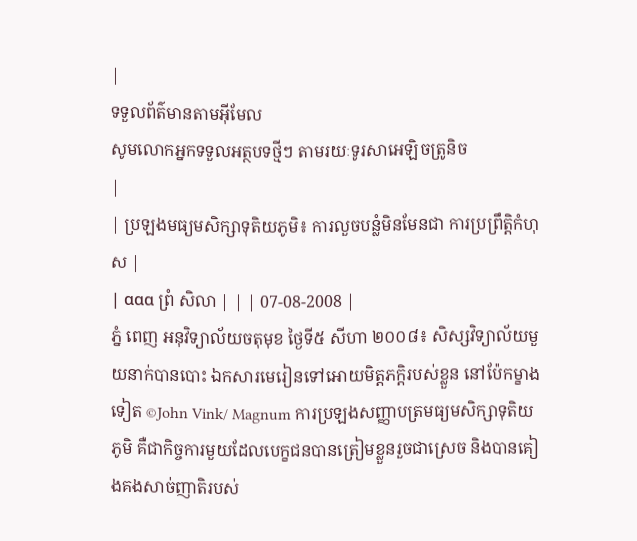|
ទទួលព័ត៌មានតាមអ៊ីមែល
សូមលោកអ្នកទទួលអត្ថបទថ្មីៗ តាមរយៈទូរសាអេឡិចត្រូនិច
|
| ប្រឡងមធ្យមសិក្សាទុតិយភូមិ៖ ការលួចបន្លំមិនមែនជា ការប្រព្រឹត្តិកំហុស |
| ααα ព្រំ សិលា | | | 07-08-2008 |
ភ្នំ ពេញ អនុវិទ្យាល័យចតុមុខ ថ្ងៃទី៥ សីហា ២០០៨៖ សិស្សវិទ្យាល័យមួយនាក់បានបោះ ឯកសារមេរៀនទៅអោយមិត្តភក្តិរបស់ខ្លួន នៅប៉ែកម្ខាងទៀត ©John Vink/ Magnum ការប្រឡងសញ្ញាបត្រមធ្យមសិក្សាទុតិយភូមិ គឺជាកិច្ចការមួយដែលបេក្ខជនបានត្រៀមខ្លួនរួចជាស្រេច និងបានគៀងគងសាច់ញាតិរបស់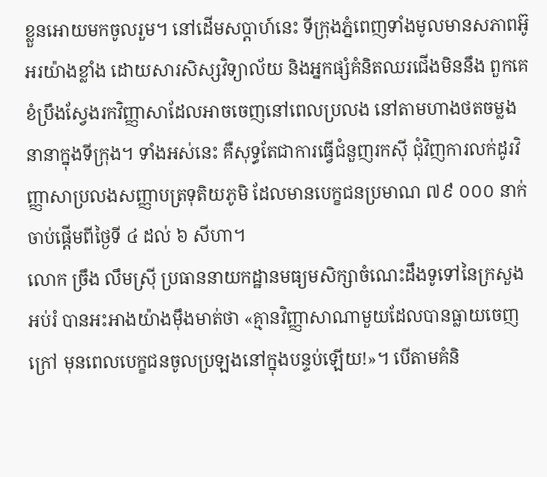ខ្លួនអោយមកចូលរួម។ នៅដើមសប្ដាហ៍នេះ ទីក្រុងភ្នំពេញទាំងមូលមានសភាពអ៊ូអរយ៉ាងខ្លាំង ដោយសារសិស្សវិទ្យាល័យ និងអ្នកផ្សំគំនិតឈរជើងមិននឹង ពួកគេខំប្រឹងស្វែងរកវិញ្ញាសាដែលអាចចេញនៅពេលប្រលង នៅតាមហាងថតចម្លងនានាក្នុងទីក្រុង។ ទាំងអស់នេះ គឺសុទ្ធតែជាការធ្វើជំនួញរកស៊ី ជុំវិញការលក់ដូរវិញ្ញាសាប្រលងសញ្ញាបត្រទុតិយភូមិ ដែលមានបេក្ខជនប្រមាណ ៧៩ ០០០ នាក់ ចាប់ផ្តើមពីថ្ងៃទី ៤ ដល់ ៦ សីហា។
លោក ច្រឹង លឹមស្រ៊ី ប្រធាននាយកដ្ឋានមធ្យមសិក្សាចំណេះដឹងទូទៅនៃក្រសួងអប់រំ បានអះអាងយ៉ាងម៉ឹងមាត់ថា «គ្មានវិញ្ញាសាណាមួយដែលបានធ្លាយចេញក្រៅ មុនពេលបេក្ខជនចូលប្រឡងនៅក្នុងបន្ទប់ឡើយ!»។ បើតាមគំនិ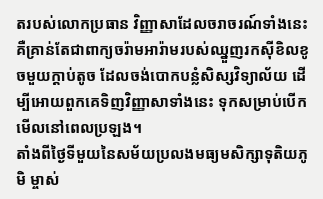តរបស់លោកប្រធាន វិញ្ញាសាដែលចរាចរណ៍ទាំងនេះ គឺគ្រាន់តែជាពាក្យចរ៉ាមអារ៉ាមរបស់ឈ្នួញរកស៊ីខិលខូចមួយក្តាប់តូច ដែលចង់បោកបន្លំសិស្សវិទ្យាល័យ ដើម្បីអោយពួកគេទិញវិញ្ញាសាទាំងនេះ ទុកសម្រាប់បើកមើលនៅពេលប្រឡង។
តាំងពីថ្ងៃទីមួយនៃសម័យប្រលងមធ្យមសិក្សាទុតិយភូមិ ម្ចាស់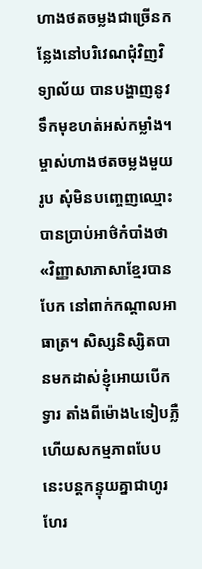ហាងថតចម្លងជាច្រើនកន្លែងនៅបរិវេណជុំវិញវិទ្យាល័យ បានបង្ហាញនូវទឹកមុខហត់អស់កម្លាំង។ ម្ចាស់ហាងថតចម្លងមួយរូប សុំមិនបញ្ចេញឈ្មោះ បានប្រាប់អាថ៌កំបាំងថា «វិញ្ញាសាភាសាខ្មែរបានបែក នៅពាក់កណ្តាលអាធាត្រ។ សិស្សនិស្សិតបានមកដាស់ខ្ញុំអោយបើកទ្វារ តាំងពីម៉ោង៤ទៀបភ្លឺ ហើយសកម្មភាពបែបនេះបន្តកន្ទុយគ្នាជាហូរហែរ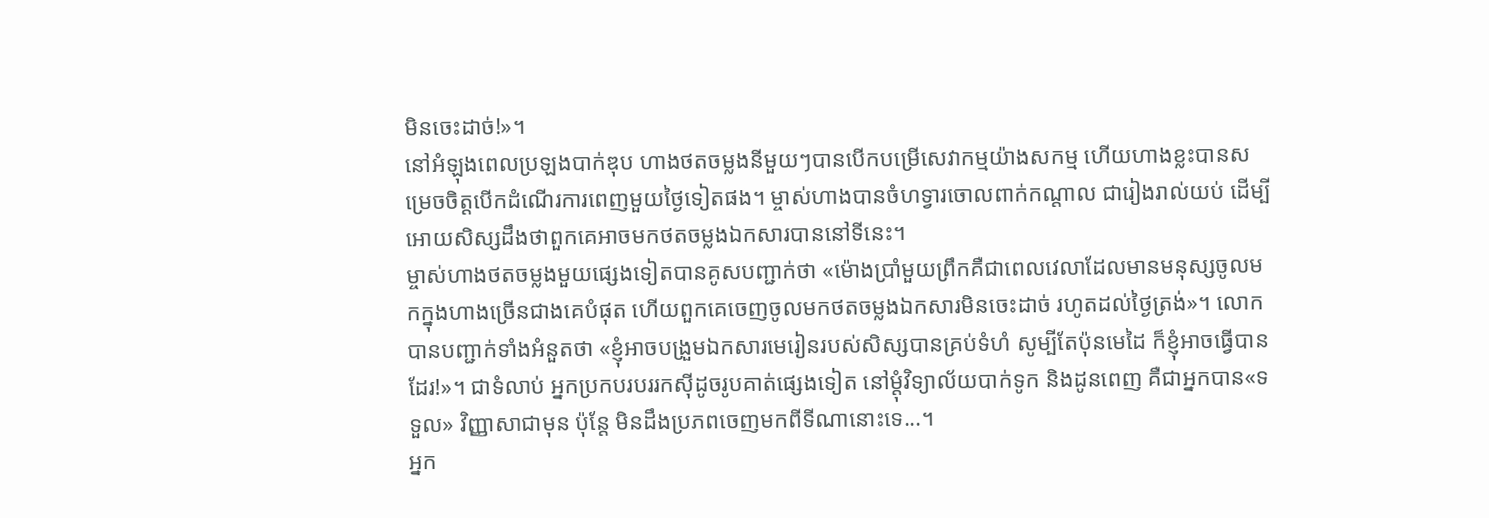មិនចេះដាច់!»។
នៅអំឡុងពេលប្រឡងបាក់ឌុប ហាងថតចម្លងនីមួយៗបានបើកបម្រើសេវាកម្មយ៉ាងសកម្ម ហើយហាងខ្លះបានសម្រេចចិត្តបើកដំណើរការពេញមួយថ្ងៃទៀតផង។ ម្ចាស់ហាងបានចំហទ្វារចោលពាក់កណ្តាល ជារៀងរាល់យប់ ដើម្បីអោយសិស្សដឹងថាពួកគេអាចមកថតចម្លងឯកសារបាននៅទីនេះ។
ម្ចាស់ហាងថតចម្លងមួយផ្សេងទៀតបានគូសបញ្ជាក់ថា «ម៉ោងប្រាំមួយព្រឹកគឺជាពេលវេលាដែលមានមនុស្សចូលមកក្នុងហាងច្រើនជាងគេបំផុត ហើយពួកគេចេញចូលមកថតចម្លងឯកសារមិនចេះដាច់ រហូតដល់ថ្ងៃត្រង់»។ លោកបានបញ្ជាក់ទាំងអំនួតថា «ខ្ញុំអាចបង្រួមឯកសារមេរៀនរបស់សិស្សបានគ្រប់ទំហំ សូម្បីតែប៉ុនមេដៃ ក៏ខ្ញុំអាចធ្វើបានដែរ!»។ ជាទំលាប់ អ្នកប្រកបរបររកស៊ីដូចរូបគាត់ផ្សេងទៀត នៅម្តុំវិទ្យាល័យបាក់ទូក និងដូនពេញ គឺជាអ្នកបាន«ទទួល» វិញ្ញាសាជាមុន ប៉ុន្តែ មិនដឹងប្រភពចេញមកពីទីណានោះទេ...។
អ្នក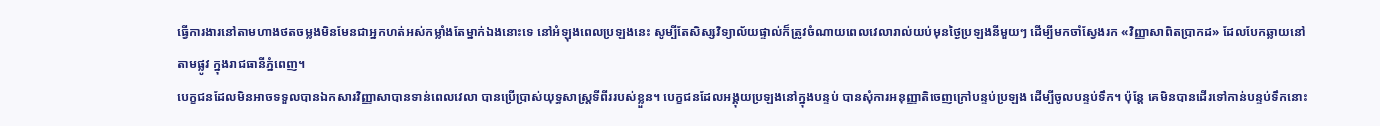ធ្វើការងារនៅតាមហាងថតចម្លងមិនមែនជាអ្នកហត់អស់កម្លាំងតែម្នាក់ឯងនោះទេ នៅអំឡុងពេលប្រឡងនេះ សូម្បីតែសិស្សវិទ្យាល័យផ្ទាល់ក៏ត្រូវចំណាយពេលវេលារាល់យប់មុនថ្ងៃប្រឡងនីមួយៗ ដើម្បីមកចាំស្វែងរក «វិញ្ញាសាពិតប្រាកដ» ដែលបែកឆ្លាយនៅតាមផ្លូវ ក្នុងរាជធានីភ្នំពេញ។
បេក្ខជនដែលមិនអាចទទួលបានឯកសារវិញ្ញាសាបានទាន់ពេលវេលា បានប្រើប្រាស់យុទ្ធសាស្រ្តទីពីររបស់ខ្លួន។ បេក្ខជនដែលអង្គុយប្រឡងនៅក្នុងបន្ទប់ បានសុំការអនុញ្ញាតិចេញក្រៅបន្ទប់ប្រឡង ដើម្បីចូលបន្ទប់ទឹក។ ប៉ុន្តែ គេមិនបានដើរទៅកាន់បន្ទប់ទឹកនោះ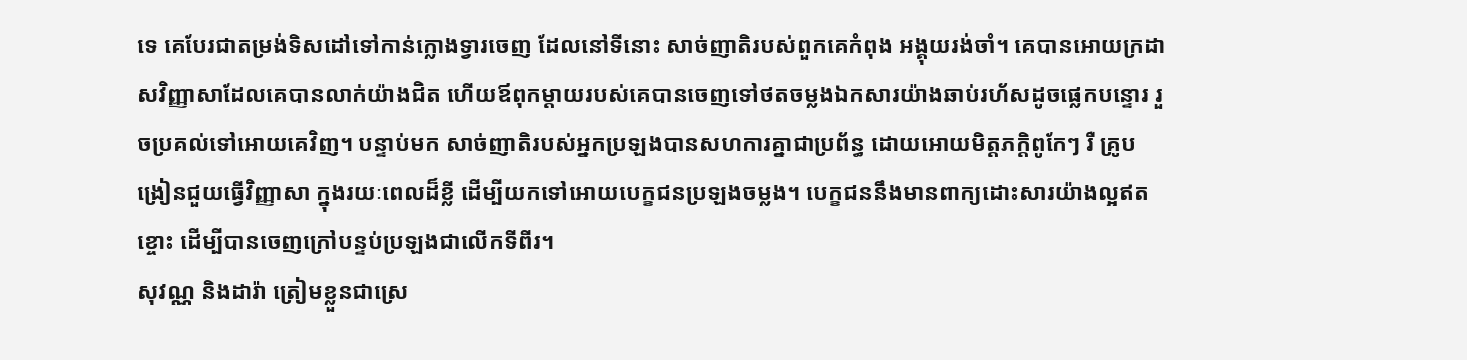ទេ គេបែរជាតម្រង់ទិសដៅទៅកាន់ក្លោងទ្វារចេញ ដែលនៅទីនោះ សាច់ញាតិរបស់ពួកគេកំពុង អង្គុយរង់ចាំ។ គេបានអោយក្រដាសវិញ្ញាសាដែលគេបានលាក់យ៉ាងជិត ហើយឪពុកម្តាយរបស់គេបានចេញទៅថតចម្លងឯកសារយ៉ាងឆាប់រហ័សដូចផ្លេកបន្ទោរ រួចប្រគល់ទៅអោយគេវិញ។ បន្ទាប់មក សាច់ញាតិរបស់អ្នកប្រឡងបានសហការគ្នាជាប្រព័ន្ធ ដោយអោយមិត្តភក្តិពូកែៗ រឺ គ្រូបង្រៀនជួយធ្វើវិញ្ញាសា ក្នុងរយៈពេលដ៏ខ្លី ដើម្បីយកទៅអោយបេក្ខជនប្រឡងចម្លង។ បេក្ខជននឹងមានពាក្យដោះសារយ៉ាងល្អឥតខ្ចោះ ដើម្បីបានចេញក្រៅបន្ទប់ប្រឡងជាលើកទីពីរ។
សុវណ្ណ និងដារ៉ា ត្រៀមខ្លួនជាស្រេ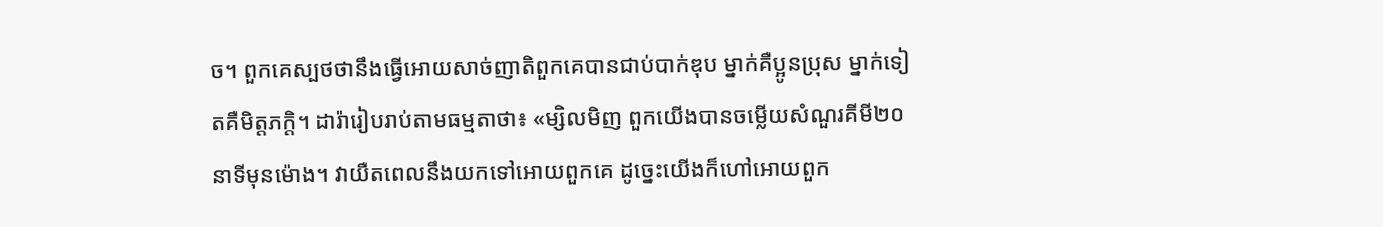ច។ ពួកគេស្បថថានឹងធ្វើអោយសាច់ញាតិពួកគេបានជាប់បាក់ឌុប ម្នាក់គឺប្អូនប្រុស ម្នាក់ទៀតគឺមិត្តភក្តិ។ ដារ៉ារៀបរាប់តាមធម្មតាថា៖ «ម្សិលមិញ ពួកយើងបានចម្លើយសំណួរគីមី២០នាទីមុនម៉ោង។ វាយឺតពេលនឹងយកទៅអោយពួកគេ ដូច្នេះយើងក៏ហៅអោយពួក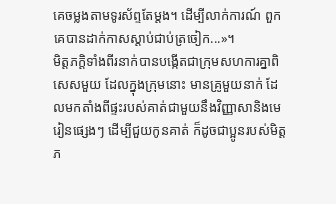គេចម្លងតាមទូរស័ព្ទតែម្តង។ ដើម្បីលាក់ការណ៍ ពួកគេបានដាក់កាសស្តាប់ជាប់ត្រចៀក...»។
មិត្តភក្តិទាំងពីរនាក់បានបង្កើតជាក្រុមសហការគ្នាពិសេសមួយ ដែលក្នុងក្រុមនោះ មានគ្រូមួយនាក់ ដែលមកតាំងពីផ្ទះរបស់គាត់ជាមួយនឹងវិញ្ញាសានិងមេរៀនផ្សេងៗ ដើម្បីជួយកូនគាត់ ក៏ដូចជាប្អូនរបស់មិត្តភ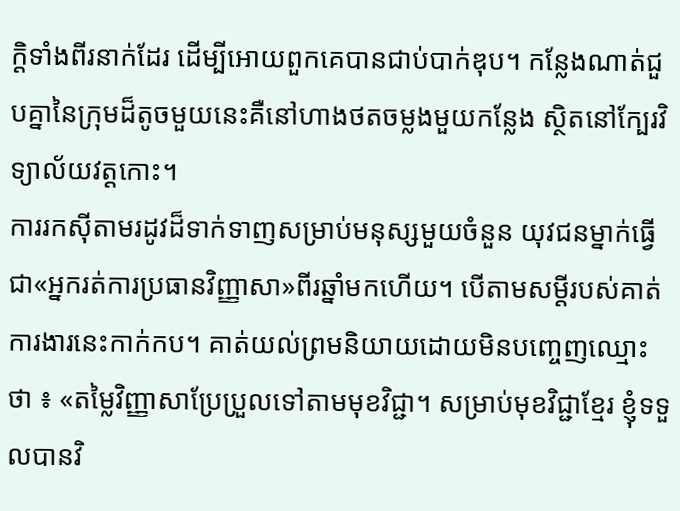ក្តិទាំងពីរនាក់ដែរ ដើម្បីអោយពួកគេបានជាប់បាក់ឌុប។ កន្លែងណាត់ជួបគ្នានៃក្រុមដ៏តូចមួយនេះគឺនៅហាងថតចម្លងមួយកន្លែង ស្ថិតនៅក្បែរវិទ្យាល័យវត្តកោះ។
ការរកស៊ីតាមរដូវដ៏ទាក់ទាញសម្រាប់មនុស្សមួយចំនួន យុវជនម្នាក់ធ្វើជា«អ្នករត់ការប្រធានវិញ្ញាសា»ពីរឆ្នាំមកហើយ។ បើតាមសម្តីរបស់គាត់ ការងារនេះកាក់កប។ គាត់យល់ព្រមនិយាយដោយមិនបញ្ចេញឈ្មោះថា ៖ «តម្លៃវិញ្ញាសាប្រែប្រួលទៅតាមមុខវិជ្ជា។ សម្រាប់មុខវិជ្ជាខ្មែរ ខ្ញុំទទួលបានវិ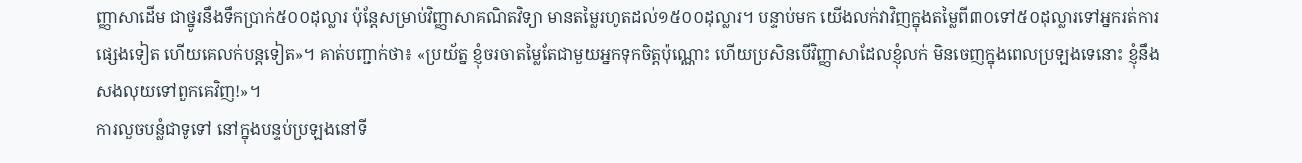ញ្ញាសាដើម ជាថ្នូរនឹងទឹកប្រាក់៥០០ដុល្លារ ប៉ុន្តែសម្រាប់វិញ្ញាសាគណិតវិទ្យា មានតម្លៃរហូតដល់១៥០០ដុល្លារ។ បន្ទាប់មក យើងលក់វាវិញក្នុងតម្លៃពី៣០ទៅ៥០ដុល្លារទៅអ្នករត់ការផ្សេងទៀត ហើយគេលក់បន្តទៀត»។ គាត់បញ្ជាក់ថា៖ «ប្រយ័ត្ន ខ្ញុំចរចាតម្លៃតែជាមួយអ្នកទុកចិត្តប៉ុណ្ណោះ ហើយប្រសិនបើវិញ្ញាសាដែលខ្ញុំលក់ មិនចេញក្នុងពេលប្រឡងទេនោះ ខ្ញុំនឹងសងលុយទៅពួកគេវិញ!»។
ការលួចបន្លំជាទូទៅ នៅក្នុងបន្ទប់ប្រឡងនៅទី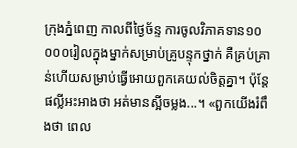ក្រុងភ្នំពេញ កាលពីថ្ងៃច័ន្ទ ការចូលវិភាគទាន១០ ០០០រៀលក្នុងម្នាក់សម្រាប់គ្រូបន្ទុកថ្នាក់ គឺគ្រប់គ្រាន់ហើយសម្រាប់ធ្វើអោយពួកគេយល់ចិត្តគ្នា។ ប៉ុន្តែផល្លីអះអាងថា អត់មានស្អីចម្លង...។ «ពួកយើងរំពឹងថា ពេល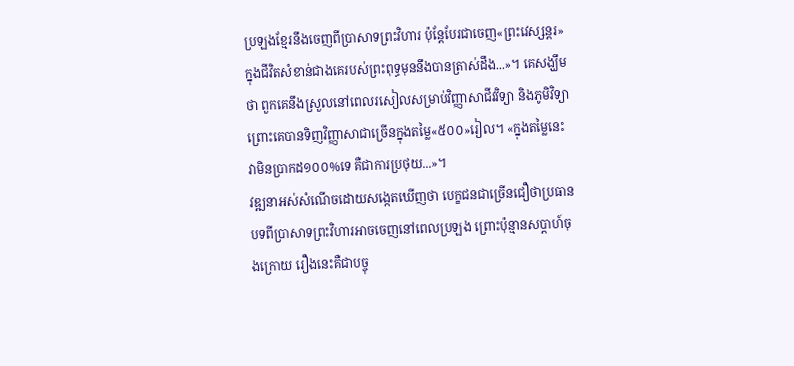ប្រឡងខ្មែរនឹងចេញពីប្រាសាទព្រះវិហារ ប៉ុន្តែបែរជាចេញ«ព្រះវេស្សន្តរ»ក្នុងជីវិតសំខាន់ជាងគេរបស់ព្រះពុទ្ធមុននឹងបានត្រាស់ដឹង...»។ គេសង្ឃឹមថា ពួកគេនឹងស្រួលនៅពេលរសៀលសម្រាប់វិញ្ញាសាជីវវិទ្យា និងភូមិវិទ្យា ព្រោះគេបានទិញវិញ្ញាសាជាច្រើនក្នុងតម្លៃ«៥០០»រៀល។ «ក្នុងតម្លៃនេះ វាមិនប្រាកដ១០០%ទេ គឺជាការប្រថុយ...»។
វឌ្ឍនាអស់សំណើចដោយសង្កេតឃើញថា បេក្ខជនជាច្រើនជឿថាប្រធានបទពីប្រាសាទព្រះវិហារអាចចេញនៅពេលប្រឡង ព្រោះប៉ុន្មានសប្តាហ៍ចុងក្រោយ រឿងនេះគឺជាបច្ចុ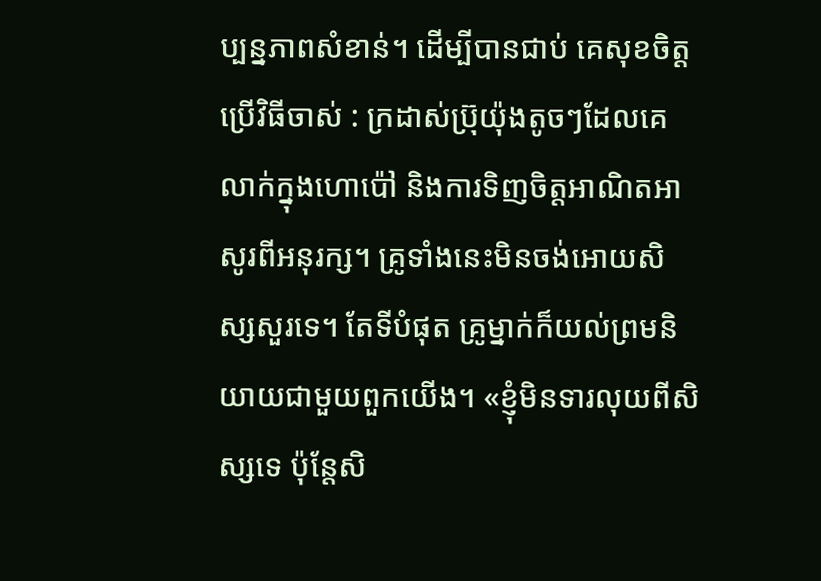ប្បន្នភាពសំខាន់។ ដើម្បីបានជាប់ គេសុខចិត្តប្រើវិធីចាស់ : ក្រដាស់ប៊្រុយ៉ុងតូចៗដែលគេលាក់ក្នុងហោប៉ៅ និងការទិញចិត្តអាណិតអាសូរពីអនុរក្ស។ គ្រូទាំងនេះមិនចង់អោយសិស្សសួរទេ។ តែទីបំផុត គ្រូម្នាក់ក៏យល់ព្រមនិយាយជាមួយពួកយើង។ «ខ្ញុំមិនទារលុយពីសិស្សទេ ប៉ុន្តែសិ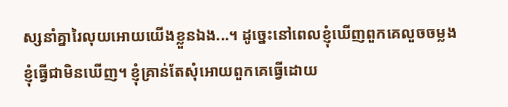ស្សនាំគ្នារៃលុយអោយយើងខ្លួនឯង...។ ដូច្នេះនៅពេលខ្ញុំឃើញពួកគេលួចចម្លង ខ្ញុំធ្វើជាមិនឃើញ។ ខ្ញុំគ្រាន់តែសុំអោយពួកគេធ្វើដោយ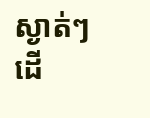ស្ងាត់ៗ ដើ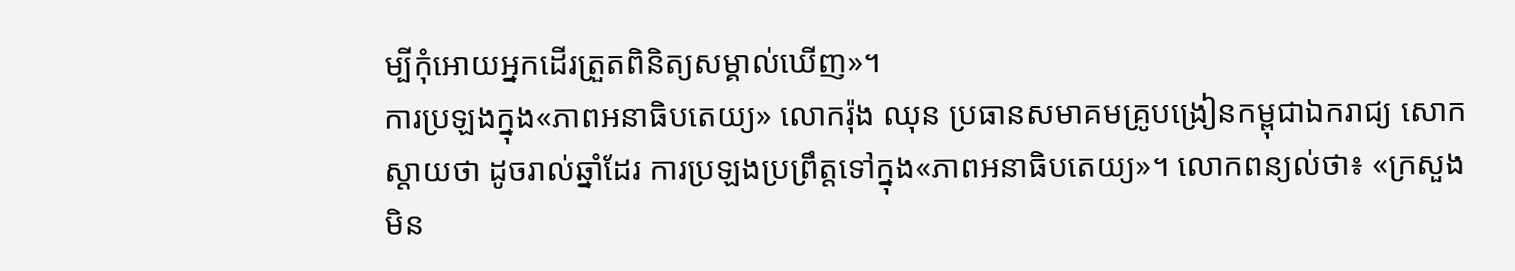ម្បីកុំអោយអ្នកដើរត្រួតពិនិត្យសម្គាល់ឃើញ»។
ការប្រឡងក្នុង«ភាពអនាធិបតេយ្យ» លោករ៉ុង ឈុន ប្រធានសមាគមគ្រូបង្រៀនកម្ពុជាឯករាជ្យ សោកស្តាយថា ដូចរាល់ឆ្នាំដែរ ការប្រឡងប្រព្រឹត្តទៅក្នុង«ភាពអនាធិបតេយ្យ»។ លោកពន្យល់ថា៖ «ក្រសួងមិន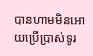បានហាមមិនអោយប្រើប្រាស់ទូរ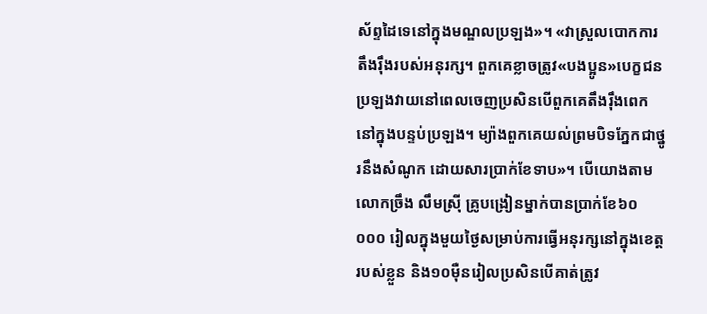ស័ព្ទដៃទេនៅក្នុងមណ្ឌលប្រឡង»។ «វាស្រួលបោកការតឹងរ៉ឹងរបស់អនុរក្ស។ ពួកគេខ្លាចត្រូវ«បងប្អូន»បេក្ខជនប្រឡងវាយនៅពេលចេញប្រសិនបើពួកគេតឹងរ៉ឹងពេកនៅក្នុងបន្ទប់ប្រឡង។ ម្យ៉ាងពួកគេយល់ព្រមបិទភ្នែកជាថ្នូរនឹងសំណូក ដោយសារប្រាក់ខែទាប»។ បើយោងតាមលោកច្រឹង លឹមស្រ៊ី គ្រូបង្រៀនម្នាក់បានប្រាក់ខែ៦០ ០០០ រៀលក្នុងមួយថ្ងៃសម្រាប់ការធ្វើអនុរក្សនៅក្នុងខេត្តរបស់ខ្លួន និង១០ម៉ឺនរៀលប្រសិនបើគាត់ត្រូវ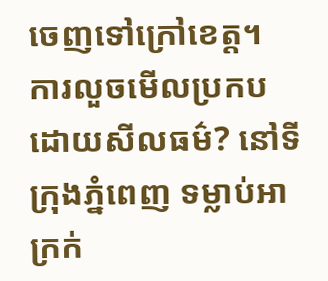ចេញទៅក្រៅខេត្ត។
ការលួចមើលប្រកបដោយសីលធម៌? នៅទីក្រុងភ្នំពេញ ទម្លាប់អាក្រក់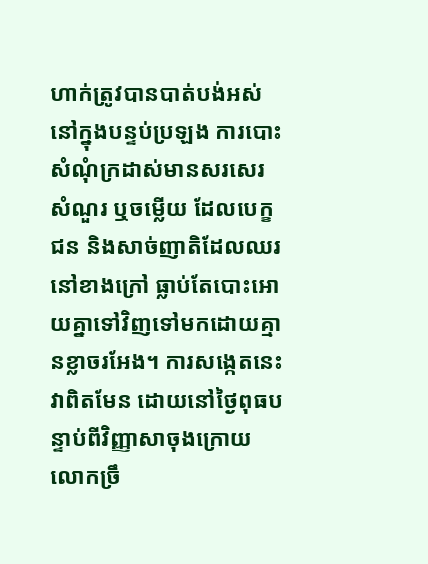ហាក់ត្រូវបានបាត់បង់អស់នៅក្នុងបន្ទប់ប្រឡង ការបោះសំណុំក្រដាស់មានសរសេរសំណួរ ឬចម្លើយ ដែលបេក្ខជន និងសាច់ញាតិដែលឈរនៅខាងក្រៅ ធ្លាប់តែបោះអោយគ្នាទៅវិញទៅមកដោយគ្មានខ្លាចរអែង។ ការសង្កេតនេះវាពិតមែន ដោយនៅថ្ងៃពុធបន្ទាប់ពីវិញ្ញាសាចុងក្រោយ លោកច្រឹ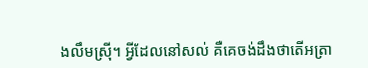ងលឹមស្រ៊ី។ អ្វីដែលនៅសល់ គឺគេចង់ដឹងថាតើអត្រា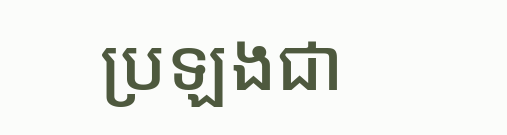ប្រឡងជា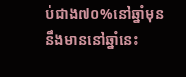ប់ជាង៧០%នៅឆ្នាំមុននឹងមាននៅឆ្នាំនេះ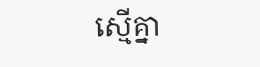ស្មើគ្នា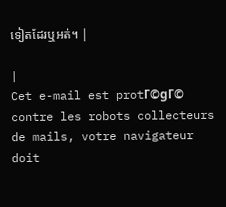ទៀតដែរឬអត់។ |

|
Cet e-mail est protΓ©gΓ© contre les robots collecteurs de mails, votre navigateur doit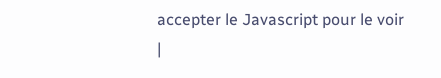accepter le Javascript pour le voir
|